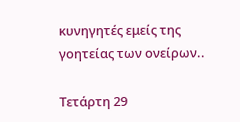κυνηγητές εμείς της γοητείας των ονείρων..

Τετάρτη 29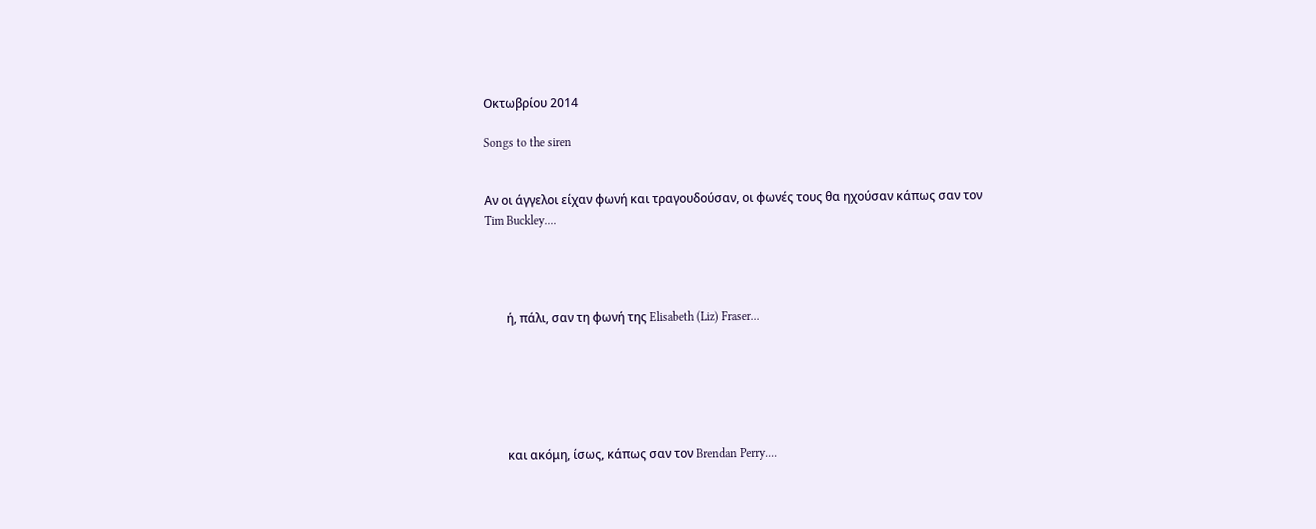Οκτωβρίου 2014

Songs to the siren


Aν οι άγγελοι είχαν φωνή και τραγουδούσαν, οι φωνές τους θα ηχούσαν κάπως σαν τον
Tim Buckley....




       ή, πάλι, σαν τη φωνή της Elisabeth (Liz) Fraser...






       και ακόμη, ίσως, κάπως σαν τον Brendan Perry....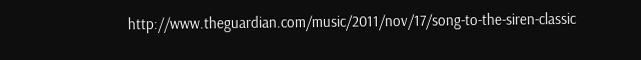http://www.theguardian.com/music/2011/nov/17/song-to-the-siren-classic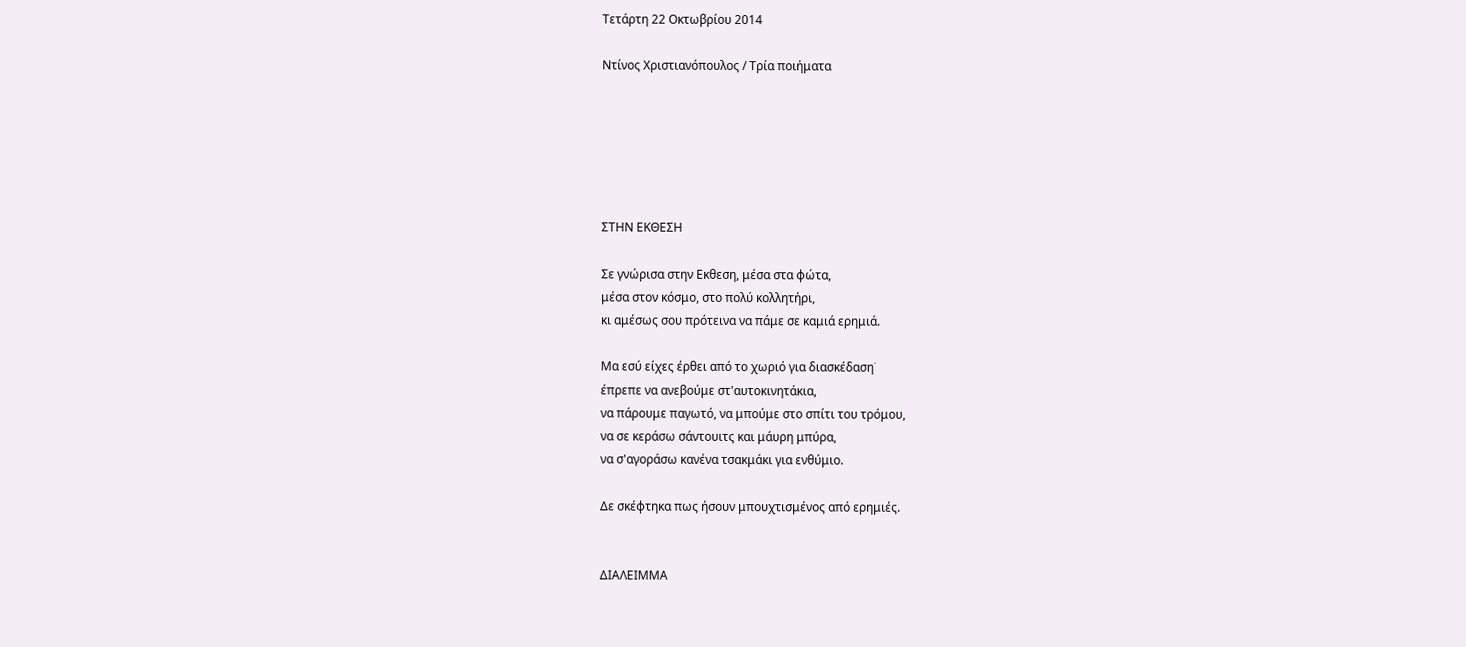Τετάρτη 22 Οκτωβρίου 2014

Ντίνος Χριστιανόπουλος / Τρία ποιήματα






ΣΤΗΝ ΕΚΘΕΣΗ

Σε γνώρισα στην Εκθεση, μέσα στα φώτα,
μέσα στον κόσμο, στο πολύ κολλητήρι,
κι αμέσως σου πρότεινα να πάμε σε καμιά ερημιά.

Μα εσύ είχες έρθει από το χωριό για διασκέδαση˙
έπρεπε να ανεβούμε στ'αυτοκινητάκια,
να πάρουμε παγωτό, να μπούμε στο σπίτι του τρόμου,
να σε κεράσω σάντουιτς και μάυρη μπύρα,
να σ'αγοράσω κανένα τσακμάκι για ενθύμιο.

Δε σκέφτηκα πως ήσουν μπουχτισμένος από ερημιές.


ΔΙΑΛΕΙΜΜΑ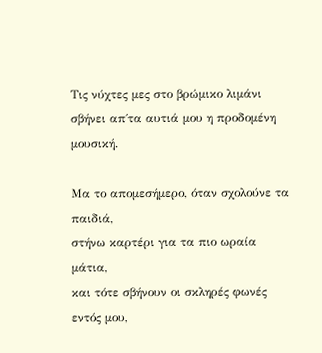Τις νύχτες μες στο βρώμικο λιμάνι
σβήνει απ΄τα αυτιά μου η προδομένη μουσική.

Μα το απομεσήμερο, όταν σχολούνε τα παιδιά,
στήνω καρτέρι για τα πιο ωραία μάτια,
και τότε σβήνουν οι σκληρές φωνές εντός μου,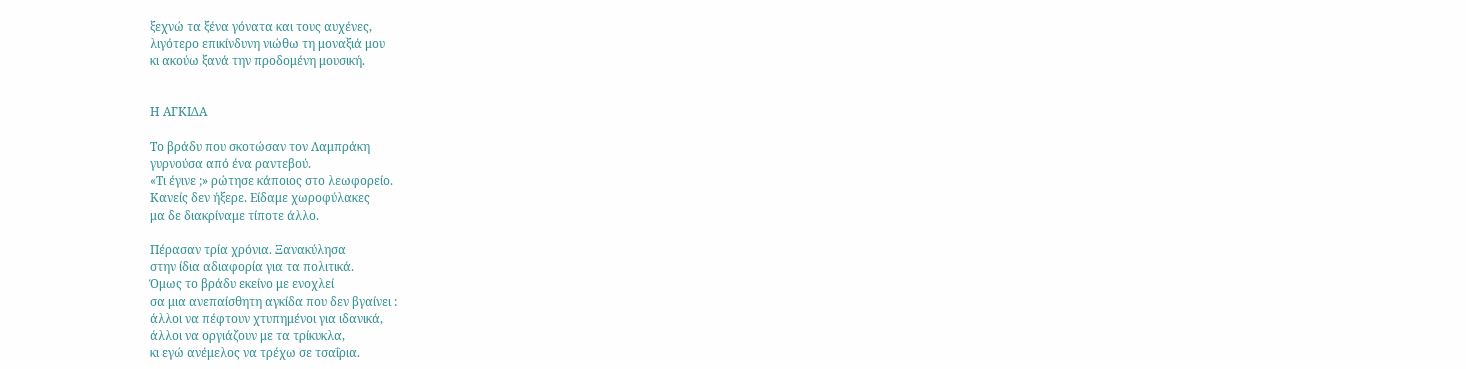ξεχνώ τα ξένα γόνατα και τους αυχένες,
λιγότερο επικίνδυνη νιώθω τη μοναξιά μου
κι ακούω ξανά την προδομένη μουσική.


Η ΑΓΚΙΔΑ

Το βράδυ που σκοτώσαν τον Λαμπράκη
γυρνούσα από ένα ραντεβού.
«Τι έγινε ;» ρώτησε κάποιος στο λεωφορείο.
Κανείς δεν ήξερε. Είδαμε χωροφύλακες
μα δε διακρίναμε τίποτε άλλο.

Πέρασαν τρία χρόνια. Ξανακύλησα
στην ίδια αδιαφορία για τα πολιτικά.
Όμως το βράδυ εκείνο με ενοχλεί
σα μια ανεπαίσθητη αγκίδα που δεν βγαίνει :
άλλοι να πέφτουν χτυπημένοι για ιδανικά,
άλλοι να οργιάζουν με τα τρίκυκλα,
κι εγώ ανέμελος να τρέχω σε τσαΐρια.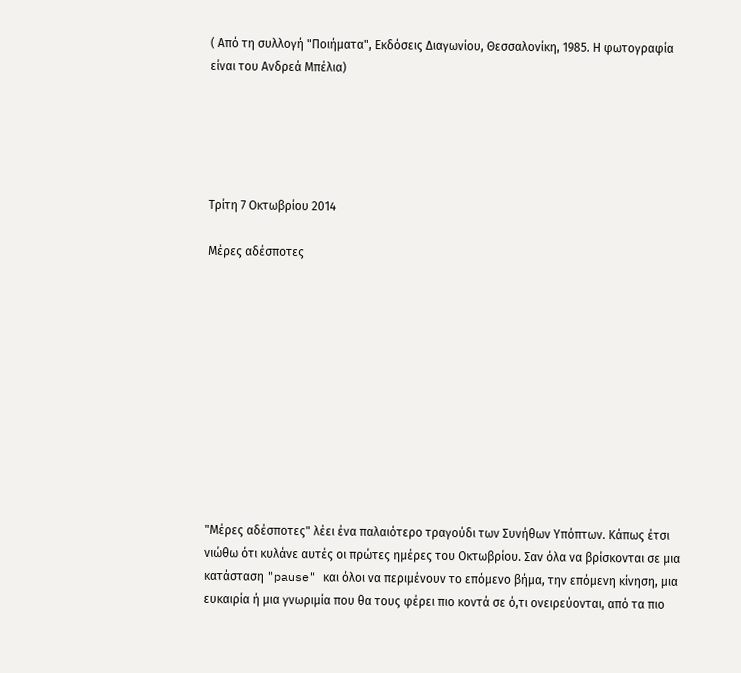( Από τη συλλογή "Ποιήματα", Εκδόσεις Διαγωνίου, Θεσσαλονίκη, 1985. Η φωτογραφία είναι του Ανδρεά Μπέλια)





Τρίτη 7 Οκτωβρίου 2014

Mέρες αδέσποτες











"Μέρες αδέσποτες" λέει ένα παλαιότερο τραγούδι των Συνήθων Υπόπτων. Κάπως έτσι νιώθω ότι κυλάνε αυτές οι πρώτες ημέρες του Οκτωβρίου. Σαν όλα να βρίσκονται σε μια κατάσταση "pause" και όλοι να περιμένουν το επόμενο βήμα, την επόμενη κίνηση, μια ευκαιρία ή μια γνωριμία που θα τους φέρει πιο κοντά σε ό,τι ονειρεύονται, από τα πιο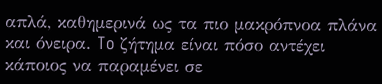απλά, καθημερινά ως τα πιο μακρόπνοα πλάνα και όνειρα. To ζήτημα είναι πόσο αντέχει κάποιος να παραμένει σε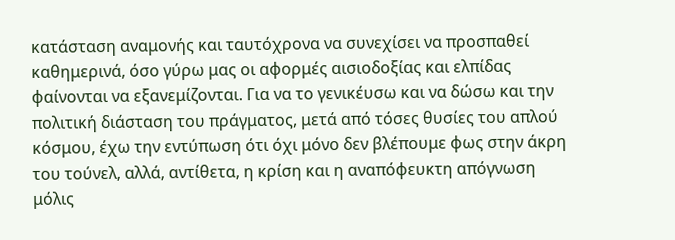κατάσταση αναμονής και ταυτόχρονα να συνεχίσει να προσπαθεί καθημερινά, όσο γύρω μας οι αφορμές αισιοδοξίας και ελπίδας φαίνονται να εξανεμίζονται. Για να το γενικέυσω και να δώσω και την πολιτική διάσταση του πράγματος, μετά από τόσες θυσίες του απλού κόσμου, έχω την εντύπωση ότι όχι μόνο δεν βλέπουμε φως στην άκρη του τούνελ, αλλά, αντίθετα, η κρίση και η αναπόφευκτη απόγνωση μόλις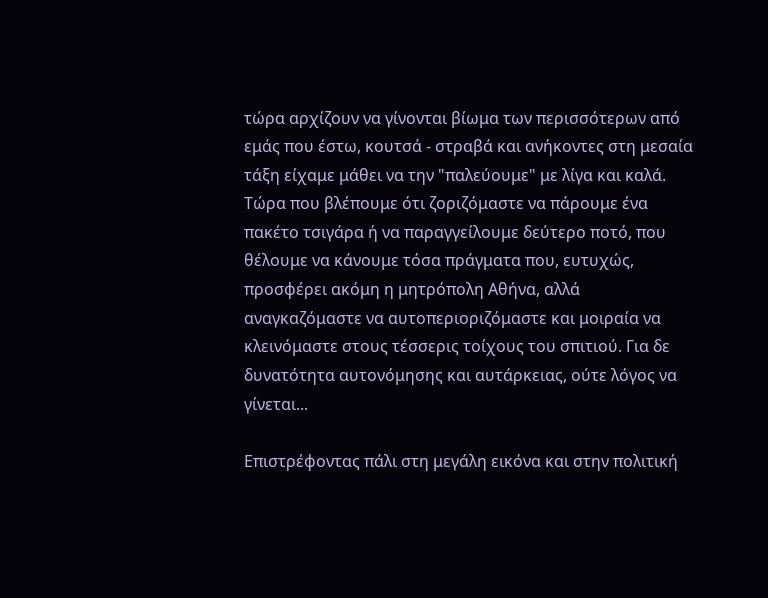τώρα αρχίζουν να γίνονται βίωμα των περισσότερων από εμάς που έστω, κουτσά - στραβά και ανήκοντες στη μεσαία τάξη είχαμε μάθει να την "παλεύουμε" με λίγα και καλά. Τώρα που βλέπουμε ότι ζοριζόμαστε να πάρουμε ένα πακέτο τσιγάρα ή να παραγγείλουμε δεύτερο ποτό, που θέλουμε να κάνουμε τόσα πράγματα που, ευτυχώς, προσφέρει ακόμη η μητρόπολη Αθήνα, αλλά αναγκαζόμαστε να αυτοπεριοριζόμαστε και μοιραία να κλεινόμαστε στους τέσσερις τοίχους του σπιτιού. Για δε δυνατότητα αυτονόμησης και αυτάρκειας, ούτε λόγος να γίνεται...

Επιστρέφοντας πάλι στη μεγάλη εικόνα και στην πολιτική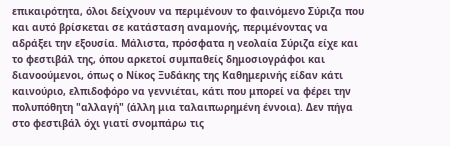επικαιρότητα, όλοι δείχνουν να περιμένουν το φαινόμενο Σύριζα που και αυτό βρίσκεται σε κατάσταση αναμονής, περιμένοντας να αδράξει την εξουσία. Μάλιστα, πρόσφατα η νεολαία Σύριζα είχε και το φεστιβάλ της, όπου αρκετοί συμπαθείς δημοσιογράφοι και διανοούμενοι, όπως ο Νίκος Ξυδάκης της Καθημερινής είδαν κάτι καινούριο, ελπιδοφόρο να γεννιέται, κάτι που μπορεί να φέρει την πολυπόθητη "αλλαγή" (άλλη μια ταλαιπωρημένη έννοια). Δεν πήγα στο φεστιβάλ όχι γιατί σνομπάρω τις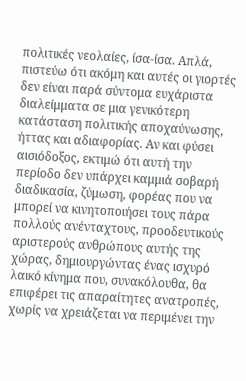πολιτικές νεολαίες, ίσα-ίσα. Απλά, πιστεύω ότι ακόμη και αυτές οι γιορτές δεν είναι παρά σύντομα ευχάριστα διαλείμματα σε μια γενικότερη κατάσταση πολιτικής αποχαύνωσης, ήττας και αδιαφορίας. Αν και φύσει αισιόδοξος, εκτιμώ ότι αυτή την περίοδο δεν υπάρχει καμμιά σοβαρή διαδικασία, ζύμωση, φορέας που να μπορεί να κινητοποιήσει τους πάρα πολλούς ανένταχτους, προοδευτικούς αριστερούς ανθρώπους αυτής της χώρας, δημιουργώντας ένας ισχυρό λαικό κίνημα που, συνακόλουθα, θα επιφέρει τις απαραίτητες ανατροπές, χωρίς να χρειάζεται να περιμένει την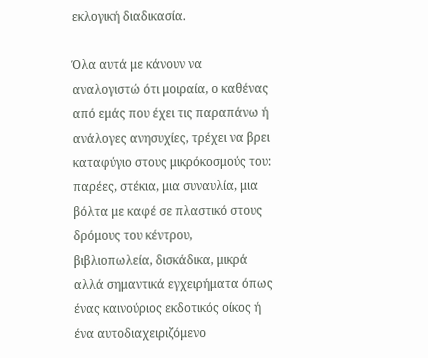εκλογική διαδικασία.

Όλα αυτά με κάνουν να αναλογιστώ ότι μοιραία, ο καθένας από εμάς που έχει τις παραπάνω ή ανάλογες ανησυχίες, τρέχει να βρει καταφύγιο στους μικρόκοσμούς του: παρέες, στέκια, μια συναυλία, μια βόλτα με καφέ σε πλαστικό στους δρόμους του κέντρου, βιβλιοπωλεία, δισκάδικα, μικρά αλλά σημαντικά εγχειρήματα όπως ένας καινούριος εκδοτικός οίκος ή ένα αυτοδιαχειριζόμενο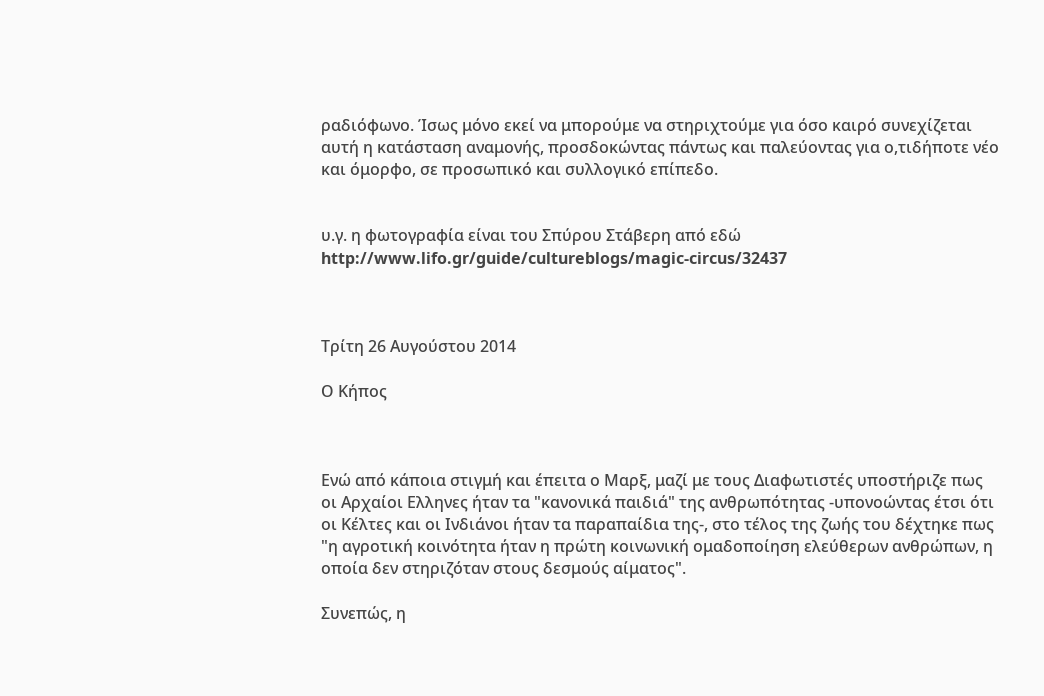ραδιόφωνο. Ίσως μόνο εκεί να μπορούμε να στηριχτούμε για όσο καιρό συνεχίζεται αυτή η κατάσταση αναμονής, προσδοκώντας πάντως και παλεύοντας για ο,τιδήποτε νέο και όμορφο, σε προσωπικό και συλλογικό επίπεδο.


υ.γ. η φωτογραφία είναι του Σπύρου Στάβερη από εδώ http://www.lifo.gr/guide/cultureblogs/magic-circus/32437



Τρίτη 26 Αυγούστου 2014

Ο Κήπος



Ενώ από κάποια στιγμή και έπειτα ο Μαρξ, μαζί με τους Διαφωτιστές υποστήριζε πως οι Αρχαίοι Ελληνες ήταν τα "κανονικά παιδιά" της ανθρωπότητας -υπονοώντας έτσι ότι οι Κέλτες και οι Ινδιάνοι ήταν τα παραπαίδια της-, στο τέλος της ζωής του δέχτηκε πως  "η αγροτική κοινότητα ήταν η πρώτη κοινωνική ομαδοποίηση ελεύθερων ανθρώπων, η οποία δεν στηριζόταν στους δεσμούς αίματος".

Συνεπώς, η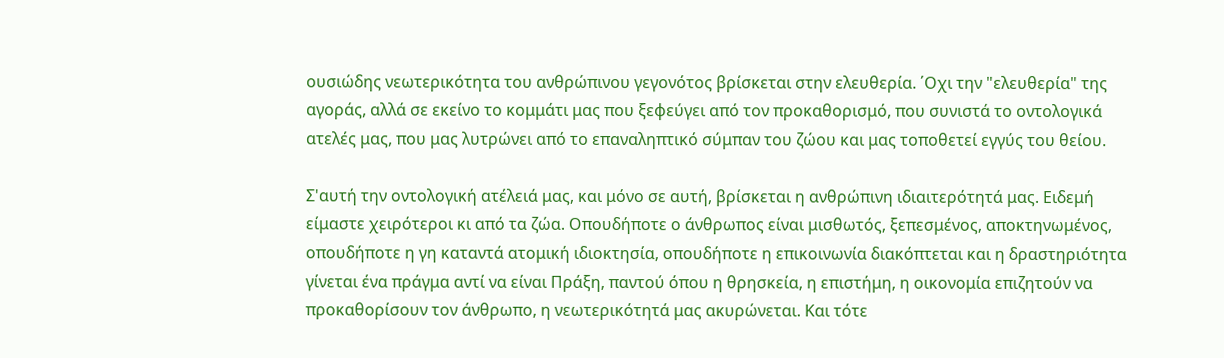ουσιώδης νεωτερικότητα του ανθρώπινου γεγονότος βρίσκεται στην ελευθερία. ΄Οχι την "ελευθερία" της αγοράς, αλλά σε εκείνο το κομμάτι μας που ξεφεύγει από τον προκαθορισμό, που συνιστά το οντολογικά ατελές μας, που μας λυτρώνει από το επαναληπτικό σύμπαν του ζώου και μας τοποθετεί εγγύς του θείου.

Σ'αυτή την οντολογική ατέλειά μας, και μόνο σε αυτή, βρίσκεται η ανθρώπινη ιδιαιτερότητά μας. Ειδεμή είμαστε χειρότεροι κι από τα ζώα. Οπουδήποτε ο άνθρωπος είναι μισθωτός, ξεπεσμένος, αποκτηνωμένος, οπουδήποτε η γη καταντά ατομική ιδιοκτησία, οπουδήποτε η επικοινωνία διακόπτεται και η δραστηριότητα γίνεται ένα πράγμα αντί να είναι Πράξη, παντού όπου η θρησκεία, η επιστήμη, η οικονομία επιζητούν να προκαθορίσουν τον άνθρωπο, η νεωτερικότητά μας ακυρώνεται. Και τότε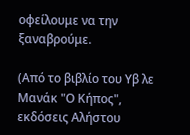οφείλουμε να την ξαναβρούμε.

(Από το βιβλίο του Υβ λε Μανάκ "Ο Κήπος", εκδόσεις Αλήστου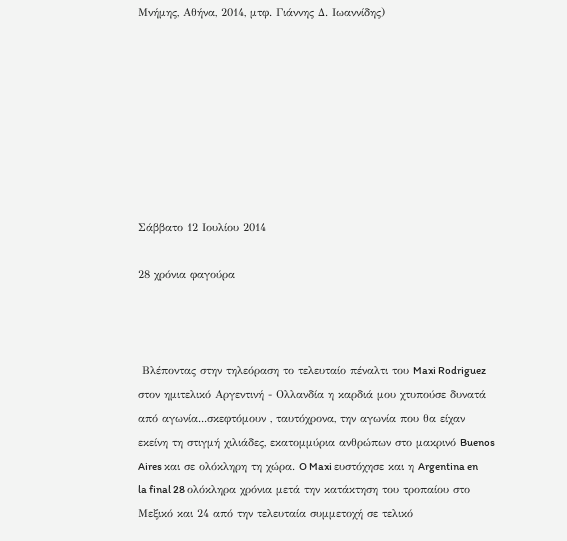Μνήμης, Αθήνα, 2014, μτφ. Γιάννης Δ. Ιωαννίδης)








Σάββατο 12 Ιουλίου 2014

28 χρόνια φαγούρα



 Βλέποντας στην τηλεόραση το τελευταίο πέναλτι του Maxi Rodriguez στον ημιτελικό Αργεντινή - Ολλανδία η καρδιά μου χτυπούσε δυνατά από αγωνία...σκεφτόμουν , ταυτόχρονα, την αγωνία που θα είχαν εκείνη τη στιγμή χιλιάδες, εκατομμύρια ανθρώπων στο μακρινό Buenos Aires και σε ολόκληρη τη χώρα. O Maxi ευστόχησε και η Argentina en la final 28 ολόκληρα χρόνια μετά την κατάκτηση του τροπαίου στο Μεξικό και 24 από την τελευταία συμμετοχή σε τελικό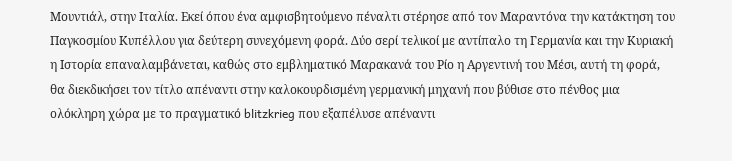Μουντιάλ, στην Ιταλία. Εκεί όπου ένα αμφισβητούμενο πέναλτι στέρησε από τον Μαραντόνα την κατάκτηση του Παγκοσμίου Κυπέλλου για δεύτερη συνεχόμενη φορά. Δύο σερί τελικοί με αντίπαλο τη Γερμανία και την Κυριακή η Ιστορία επαναλαμβάνεται, καθώς στο εμβληματικό Μαρακανά του Ρίο η Αργεντινή του Μέσι, αυτή τη φορά, θα διεκδικήσει τον τίτλο απέναντι στην καλοκουρδισμένη γερμανική μηχανή που βύθισε στο πένθος μια ολόκληρη χώρα με το πραγματικό blitzkrieg που εξαπέλυσε απέναντι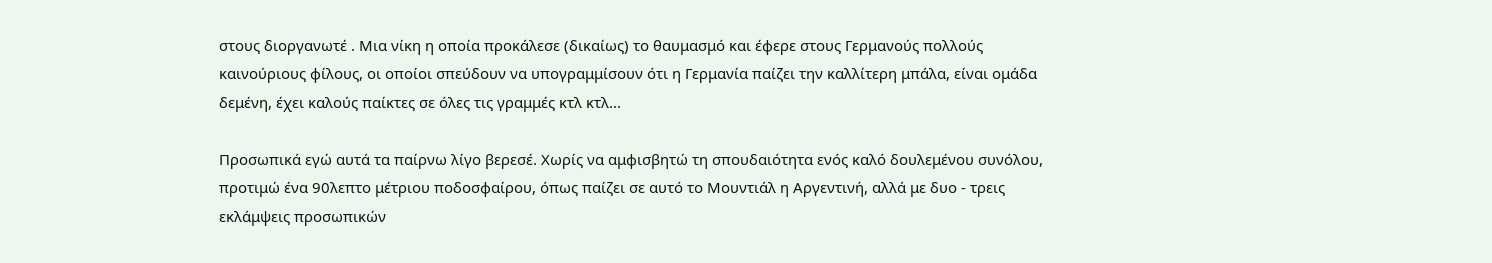στους διοργανωτέ . Μια νίκη η οποία προκάλεσε (δικαίως) το θαυμασμό και έφερε στους Γερμανούς πολλούς καινούριους φίλους, οι οποίοι σπεύδουν να υπογραμμίσουν ότι η Γερμανία παίζει την καλλίτερη μπάλα, είναι ομάδα δεμένη, έχει καλούς παίκτες σε όλες τις γραμμές κτλ κτλ...

Προσωπικά εγώ αυτά τα παίρνω λίγο βερεσέ. Χωρίς να αμφισβητώ τη σπουδαιότητα ενός καλό δουλεμένου συνόλου, προτιμώ ένα 90λεπτο μέτριου ποδοσφαίρου, όπως παίζει σε αυτό το Μουντιάλ η Αργεντινή, αλλά με δυο - τρεις εκλάμψεις προσωπικών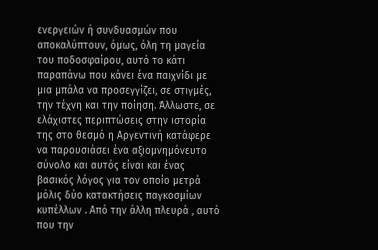ενεργειών ή συνδυασμών που αποκαλύπτουν, όμως, όλη τη μαγεία του ποδοσφαίρου, αυτό το κάτι παραπάνω που κάνει ένα παιχνίδι με μια μπάλα να προσεγγίζει, σε στιγμές, την τέχνη και την ποίηση. Άλλωστε, σε ελάχιστες περιπτώσεις στην ιστορία της στο θεσμό η Αργεντινή κατάφερε να παρουσιάσει ένα αξιομνημόνευτο σύνολο και αυτός είναι και ένας βασικός λόγος για τον οποίο μετρά μόλις δύο κατακτήσεις παγκοσμίων κυπέλλων . Από την άλλη πλευρά , αυτό που την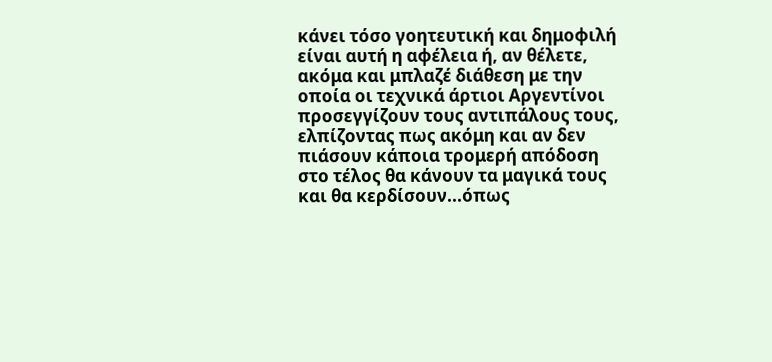κάνει τόσο γοητευτική και δημοφιλή είναι αυτή η αφέλεια ή, αν θέλετε, ακόμα και μπλαζέ διάθεση με την οποία οι τεχνικά άρτιοι Αργεντίνοι προσεγγίζουν τους αντιπάλους τους, ελπίζοντας πως ακόμη και αν δεν πιάσουν κάποια τρομερή απόδοση στο τέλος θα κάνουν τα μαγικά τους και θα κερδίσουν...όπως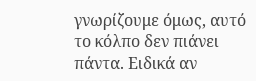γνωρίζουμε όμως, αυτό το κόλπο δεν πιάνει πάντα. Ειδικά αν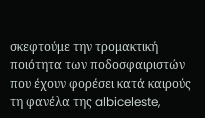σκεφτούμε την τρομακτική ποιότητα των ποδοσφαιριστών που έχουν φορέσει κατά καιρούς τη φανέλα της albiceleste,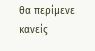θα περίμενε κανείς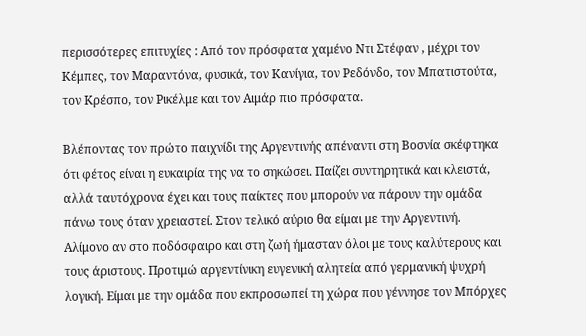περισσότερες επιτυχίες : Από τον πρόσφατα χαμένο Ντι Στέφαν , μέχρι τον Κέμπες, τον Μαραντόνα, φυσικά, τον Κανίγια, τον Ρεδόνδο, τον Μπατιστούτα, τον Κρέσπο, τον Ρικέλμε και τον Αιμάρ πιο πρόσφατα.

Βλέποντας τον πρώτο παιχνίδι της Αργεντινής απέναντι στη Βοσνία σκέφτηκα ότι φέτος είναι η ευκαιρία της να το σηκώσει. Παίζει συντηρητικά και κλειστά, αλλά ταυτόχρονα έχει και τους παίκτες που μπορούν να πάρουν την ομάδα πάνω τους όταν χρειαστεί. Στον τελικό αύριο θα είμαι με την Αργεντινή. Αλίμονο αν στο ποδόσφαιρο και στη ζωή ήμασταν όλοι με τους καλύτερους και τους άριστους. Προτιμώ αργεντίνικη ευγενική αλητεία από γερμανική ψυχρή λογική. Είμαι με την ομάδα που εκπροσωπεί τη χώρα που γέννησε τον Μπόρχες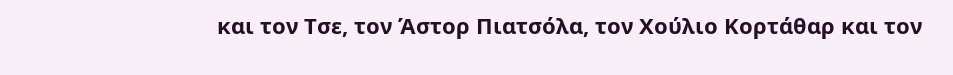και τον Τσε, τον Άστορ Πιατσόλα, τον Χούλιο Κορτάθαρ και τον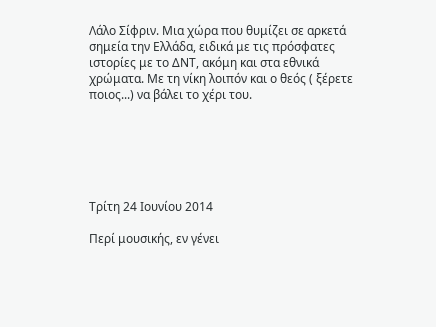Λάλο Σίφριν. Μια χώρα που θυμίζει σε αρκετά σημεία την Ελλάδα, ειδικά με τις πρόσφατες ιστορίες με το ΔΝΤ, ακόμη και στα εθνικά χρώματα. Με τη νίκη λοιπόν και ο θεός ( ξέρετε ποιος...) να βάλει το χέρι του.






Τρίτη 24 Ιουνίου 2014

Περί μουσικής, εν γένει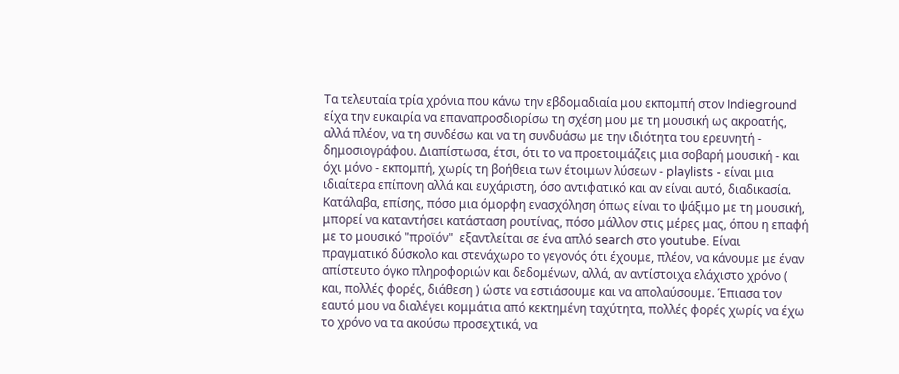Τα τελευταία τρία χρόνια που κάνω την εβδομαδιαία μου εκπομπή στον Indieground είχα την ευκαιρία να επαναπροσδιορίσω τη σχέση μου με τη μουσική ως ακροατής, αλλά πλέον, να τη συνδέσω και να τη συνδυάσω με την ιδιότητα του ερευνητή - δημοσιογράφου. Διαπίστωσα, έτσι, ότι το να προετοιμάζεις μια σοβαρή μουσική - και όχι μόνο - εκπομπή, χωρίς τη βοήθεια των έτοιμων λύσεων - playlists - είναι μια ιδιαίτερα επίπονη αλλά και ευχάριστη, όσο αντιφατικό και αν είναι αυτό, διαδικασία. Κατάλαβα, επίσης, πόσο μια όμορφη ενασχόληση όπως είναι το ψάξιμο με τη μουσική, μπορεί να καταντήσει κατάσταση ρουτίνας, πόσο μάλλον στις μέρες μας, όπου η επαφή με το μουσικό "προϊόν"  εξαντλείται σε ένα απλό search στο youtube. Είναι πραγματικό δύσκολο και στενάχωρο το γεγονός ότι έχουμε, πλέον, να κάνουμε με έναν απίστευτο όγκο πληροφοριών και δεδομένων, αλλά, αν αντίστοιχα ελάχιστο χρόνο ( και, πολλές φορές, διάθεση ) ώστε να εστιάσουμε και να απολαύσουμε. Έπιασα τον εαυτό μου να διαλέγει κομμάτια από κεκτημένη ταχύτητα, πολλές φορές χωρίς να έχω το χρόνο να τα ακούσω προσεχτικά, να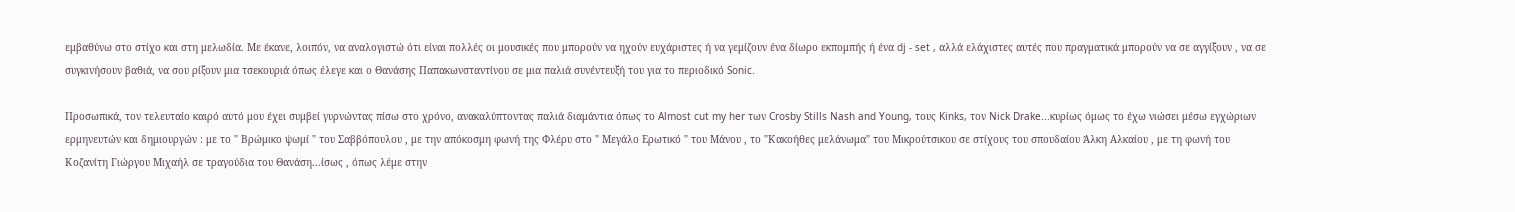εμβαθύνω στο στίχο και στη μελωδία. Με έκανε, λοιπόν, να αναλογιστώ ότι είναι πολλές οι μουσικές που μπορούν να ηχούν ευχάριστες ή να γεμίζουν ένα δίωρο εκπομπής ή ένα dj - set , αλλά ελάχιστες αυτές που πραγματικά μπορούν να σε αγγίξουν , να σε συγκινήσουν βαθιά, να σου ρίξουν μια τσεκουριά όπως έλεγε και ο Θανάσης Παπακωνσταντίνου σε μια παλιά συνέντευξή του για το περιοδικό Sonic.

Προσωπικά, τον τελευταίο καιρό αυτό μου έχει συμβεί γυρνώντας πίσω στο χρόνο, ανακαλύπτοντας παλιά διαμάντια όπως το Almost cut my her των Crosby Stills Nash and Young, τους Kinks, τον Nick Drake...κυρίως όμως το έχω νιώσει μέσω εγχώριων ερμηνευτών και δημιουργών : με το " Βρώμικο ψωμί " του Σαββόπουλου , με την απόκοσμη φωνή της Φλέρυ στο " Μεγάλο Ερωτικό " του Μάνου , το "Κακοήθες μελάνωμα" του Μικρούτσικου σε στίχους του σπουδαίου Άλκη Αλκαίου , με τη φωνή του Κοζανίτη Γιώργου Μιχαήλ σε τραγούδια του Θανάση...ίσως , όπως λέμε στην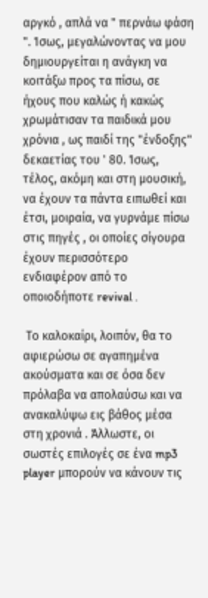αργκό , απλά να " περνάω φάση ". Ίσως, μεγαλώνοντας να μου δημιουργείται η ανάγκη να κοιτάξω προς τα πίσω, σε ήχους που καλώς ή κακώς χρωμάτισαν τα παιδικά μου χρόνια , ως παιδί της "ένδοξης" δεκαετίας του ' 80. Ίσως, τέλος, ακόμη και στη μουσική, να έχουν τα πάντα ειπωθεί και έτσι, μοιραία, να γυρνάμε πίσω  στις πηγές , οι οποίες σίγουρα έχουν περισσότερο ενδιαφέρον από το οποιοδήποτε revival .

 Το καλοκαίρι, λοιπόν, θα το αφιερώσω σε αγαπημένα ακούσματα και σε όσα δεν πρόλαβα να απολαύσω και να ανακαλύψω εις βάθος μέσα στη χρονιά . Άλλωστε, οι σωστές επιλογές σε ένα mp3 player μπορούν να κάνουν τις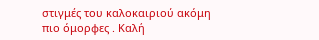στιγμές του καλοκαιριού ακόμη πιο όμορφες . Καλή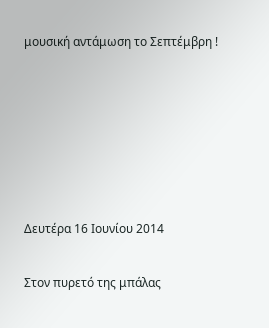μουσική αντάμωση το Σεπτέμβρη !






Δευτέρα 16 Ιουνίου 2014

Στον πυρετό της μπάλας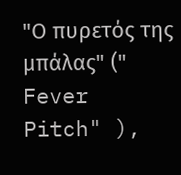"Ο πυρετός της μπάλας" (" Fever Pitch" ),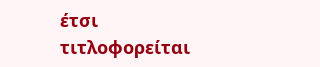έτσι τιτλοφορείται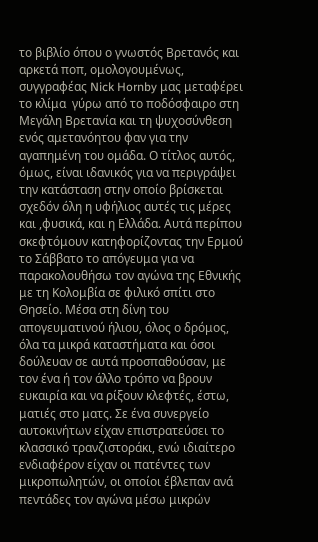το βιβλίο όπου ο γνωστός Βρετανός και αρκετά ποπ, ομολογουμένως, συγγραφέας Nick Hornby μας μεταφέρει το κλίμα  γύρω από το ποδόσφαιρο στη Μεγάλη Βρετανία και τη ψυχοσύνθεση ενός αμετανόητου φαν για την αγαπημένη του ομάδα. Ο τίτλος αυτός, όμως, είναι ιδανικός για να περιγράψει την κατάσταση στην οποίο βρίσκεται σχεδόν όλη η υφήλιος αυτές τις μέρες και ,φυσικά, και η Ελλάδα. Αυτά περίπου σκεφτόμουν κατηφορίζοντας την Ερμού το Σάββατο το απόγευμα για να παρακολουθήσω τον αγώνα της Εθνικής με τη Κολομβία σε φιλικό σπίτι στο Θησείο. Μέσα στη δίνη του απογευματινού ήλιου, όλος ο δρόμος, όλα τα μικρά καταστήματα και όσοι δούλευαν σε αυτά προσπαθούσαν, με τον ένα ή τον άλλο τρόπο να βρουν ευκαιρία και να ρίξουν κλεφτές, έστω, ματιές στο ματς. Σε ένα συνεργείο αυτοκινήτων είχαν επιστρατεύσει το κλασσικό τρανζιστοράκι, ενώ ιδιαίτερο ενδιαφέρον είχαν οι πατέντες των μικροπωλητών, οι οποίοι έβλεπαν ανά πεντάδες τον αγώνα μέσω μικρών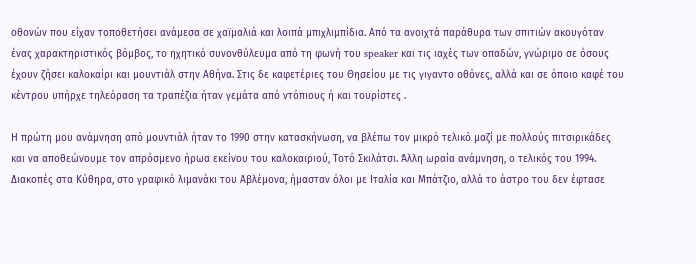οθονών που είχαν τοποθετήσει ανάμεσα σε χαϊμαλιά και λοιπά μπιχλιμπίδια. Από τα ανοιχτά παράθυρα των σπιτιών ακουγόταν ένας χαρακτηριστικός βόμβος, το ηχητικό συνονθύλευμα από τη φωνή του speaker και τις ιαχές των οπαδών, γνώριμο σε όσους έχουν ζήσει καλοκαίρι και μουντιάλ στην Αθήνα. Στις δε καφετέριες του Θησείου με τις γιγαντο οθόνες, αλλά και σε όποιο καφέ του κέντρου υπήρχε τηλεόραση τα τραπέζια ήταν γεμάτα από ντόπιους ή και τουρίστες .

Η πρώτη μου ανάμνηση από μουντιάλ ήταν το 1990 στην κατασκήνωση, να βλέπω τον μικρό τελικό μαζί με πολλούς πιτσιρικάδες και να αποθεώνουμε τον απρόσμενο ήρωα εκείνου του καλοκαιριού, Τοτό Σκιλάτσι. Άλλη ωραία ανάμνηση, ο τελικός του 1994. Διακοπές στα Κύθηρα, στο γραφικό λιμανάκι του Αβλέμονα, ήμασταν όλοι με Ιταλία και Μπάτζιο, αλλά το άστρο του δεν έφτασε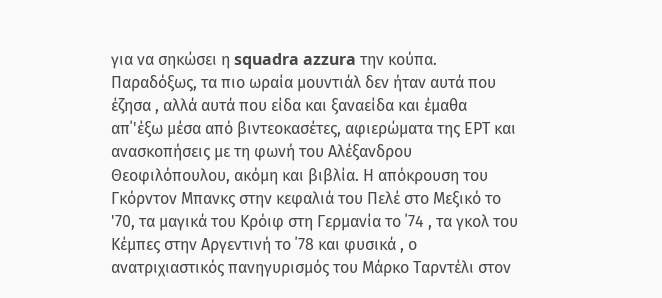για να σηκώσει η squadra azzura την κούπα. Παραδόξως, τα πιο ωραία μουντιάλ δεν ήταν αυτά που έζησα , αλλά αυτά που είδα και ξαναείδα και έμαθα απ΄'έξω μέσα από βιντεοκασέτες, αφιερώματα της ΕΡΤ και ανασκοπήσεις με τη φωνή του Αλέξανδρου Θεοφιλόπουλου, ακόμη και βιβλία. Η απόκρουση του Γκόρντον Μπανκς στην κεφαλιά του Πελέ στο Μεξικό το '70, τα μαγικά του Κρόιφ στη Γερμανία το ΄74 , τα γκολ του Κέμπες στην Αργεντινή το ΄78 και φυσικά , ο ανατριχιαστικός πανηγυρισμός του Μάρκο Ταρντέλι στον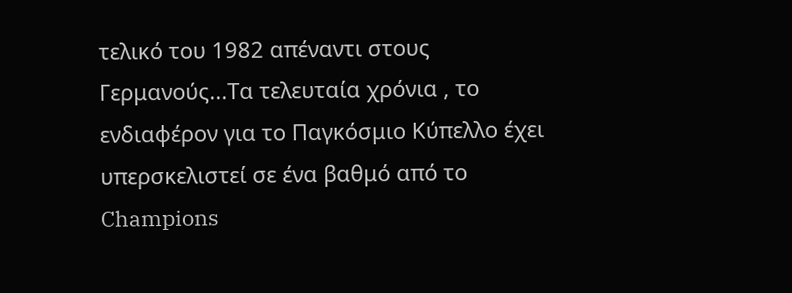τελικό του 1982 απέναντι στους Γερμανούς...Τα τελευταία χρόνια , το ενδιαφέρον για το Παγκόσμιο Κύπελλο έχει υπερσκελιστεί σε ένα βαθμό από το Champions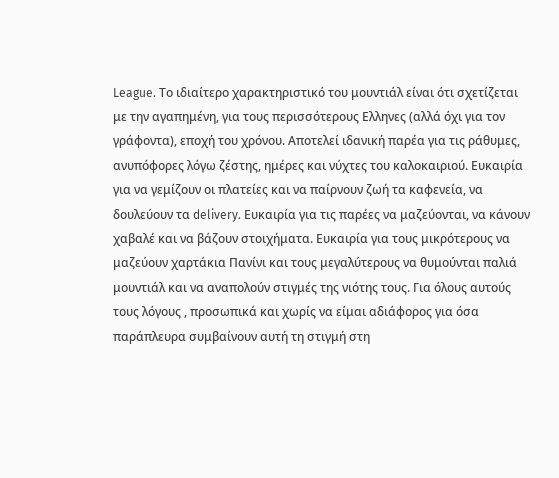League. Το ιδιαίτερο χαρακτηριστικό του μουντιάλ είναι ότι σχετίζεται με την αγαπημένη, για τους περισσότερους Ελληνες (αλλά όχι για τον γράφοντα), εποχή του χρόνου. Αποτελεί ιδανική παρέα για τις ράθυμες, ανυπόφορες λόγω ζέστης, ημέρες και νύχτες του καλοκαιριού. Ευκαιρία για να γεμίζουν οι πλατείες και να παίρνουν ζωή τα καφενεία, να δουλεύουν τα delivery. Ευκαιρία για τις παρέες να μαζεύονται, να κάνουν χαβαλέ και να βάζουν στοιχήματα. Ευκαιρία για τους μικρότερους να μαζεύουν χαρτάκια Πανίνι και τους μεγαλύτερους να θυμούνται παλιά μουντιάλ και να αναπολούν στιγμές της νιότης τους. Για όλους αυτούς τους λόγους , προσωπικά και χωρίς να είμαι αδιάφορος για όσα παράπλευρα συμβαίνουν αυτή τη στιγμή στη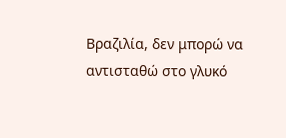Βραζιλία, δεν μπορώ να αντισταθώ στο γλυκό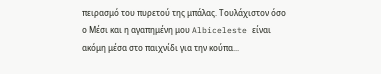πειρασμό του πυρετού της μπάλας. Τουλάχιστον όσο ο Μέσι και η αγαπημένη μου Albiceleste είναι ακόμη μέσα στο παιχνίδι για την κούπα...